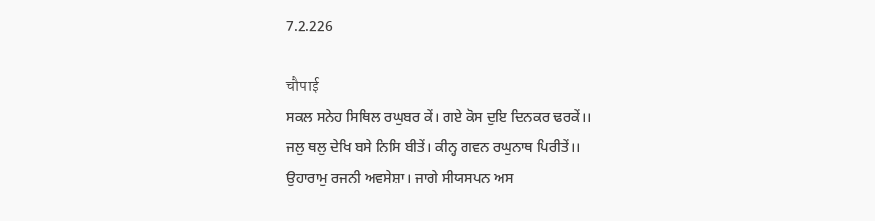7.2.226

चौपाई
ਸਕਲ ਸਨੇਹ ਸਿਥਿਲ ਰਘੁਬਰ ਕੇਂ। ਗਏ ਕੋਸ ਦੁਇ ਦਿਨਕਰ ਢਰਕੇਂ।।
ਜਲੁ ਥਲੁ ਦੇਖਿ ਬਸੇ ਨਿਸਿ ਬੀਤੇਂ। ਕੀਨ੍ਹ ਗਵਨ ਰਘੁਨਾਥ ਪਿਰੀਤੇਂ।।
ਉਹਾਰਾਮੁ ਰਜਨੀ ਅਵਸੇਸ਼ਾ। ਜਾਗੇ ਸੀਯਸਪਨ ਅਸ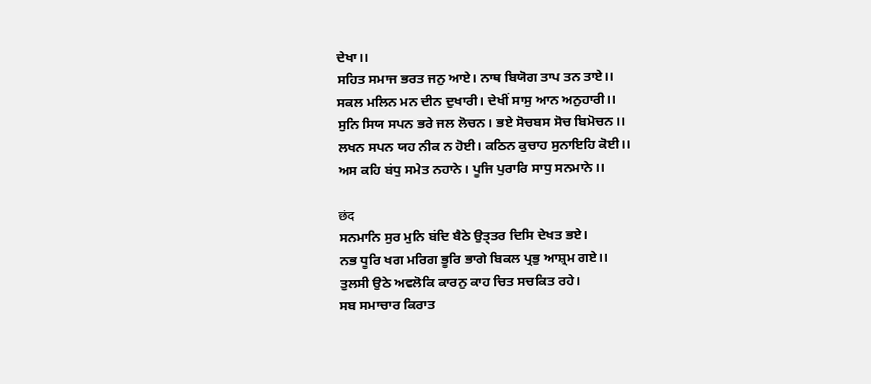ਦੇਖਾ।।
ਸਹਿਤ ਸਮਾਜ ਭਰਤ ਜਨੁ ਆਏ। ਨਾਥ ਬਿਯੋਗ ਤਾਪ ਤਨ ਤਾਏ।।
ਸਕਲ ਮਲਿਨ ਮਨ ਦੀਨ ਦੁਖਾਰੀ। ਦੇਖੀਂ ਸਾਸੁ ਆਨ ਅਨੁਹਾਰੀ।।
ਸੁਨਿ ਸਿਯ ਸਪਨ ਭਰੇ ਜਲ ਲੋਚਨ। ਭਏ ਸੋਚਬਸ ਸੋਚ ਬਿਮੋਚਨ।।
ਲਖਨ ਸਪਨ ਯਹ ਨੀਕ ਨ ਹੋਈ। ਕਠਿਨ ਕੁਚਾਹ ਸੁਨਾਇਹਿ ਕੋਈ।।
ਅਸ ਕਹਿ ਬਂਧੁ ਸਮੇਤ ਨਹਾਨੇ। ਪੂਜਿ ਪੁਰਾਰਿ ਸਾਧੁ ਸਨਮਾਨੇ।।

छंद
ਸਨਮਾਨਿ ਸੁਰ ਮੁਨਿ ਬਂਦਿ ਬੈਠੇ ਉਤ੍ਤਰ ਦਿਸਿ ਦੇਖਤ ਭਏ।
ਨਭ ਧੂਰਿ ਖਗ ਮਰਿਗ ਭੂਰਿ ਭਾਗੇ ਬਿਕਲ ਪ੍ਰਭੁ ਆਸ਼੍ਰਮ ਗਏ।।
ਤੁਲਸੀ ਉਠੇ ਅਵਲੋਕਿ ਕਾਰਨੁ ਕਾਹ ਚਿਤ ਸਚਕਿਤ ਰਹੇ।
ਸਬ ਸਮਾਚਾਰ ਕਿਰਾਤ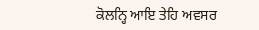ਕੋਲਨ੍ਹਿ ਆਇ ਤੇਹਿ ਅਵਸਰ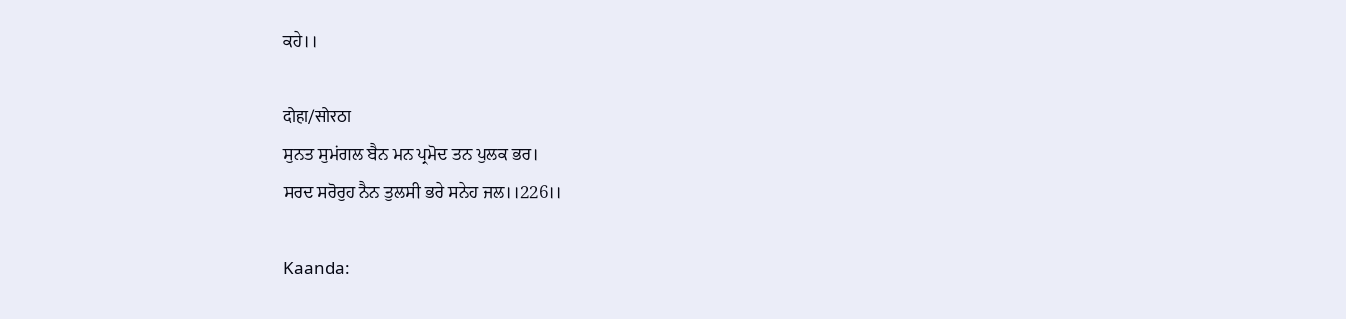ਕਹੇ।।

दोहा/सोरठा
ਸੁਨਤ ਸੁਮਂਗਲ ਬੈਨ ਮਨ ਪ੍ਰਮੋਦ ਤਨ ਪੁਲਕ ਭਰ।
ਸਰਦ ਸਰੋਰੁਹ ਨੈਨ ਤੁਲਸੀ ਭਰੇ ਸਨੇਹ ਜਲ।।226।।

Kaanda: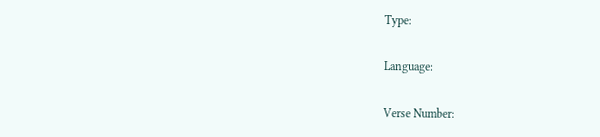Type:

Language:

Verse Number: